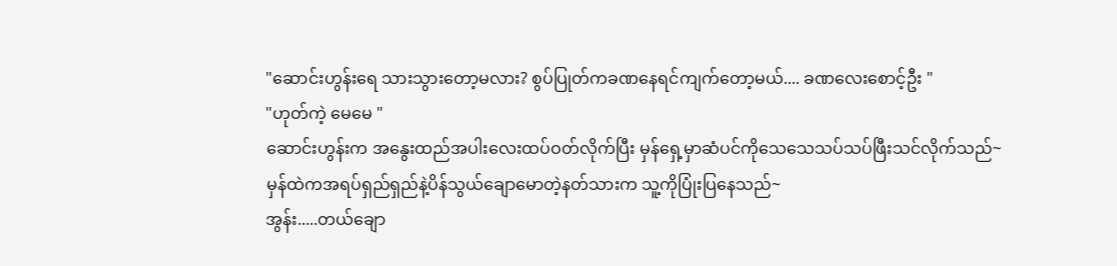"ဆောင်းဟွန်းရေ သားသွားတော့မလား? စွပ်ပြုတ်ကခဏနေရင်ကျက်တော့မယ်.... ခဏလေးစောင့်ဦး "
"ဟုတ်ကဲ့ မေမေ "
ဆောင်းဟွန်းက အနွေးထည်အပါးလေးထပ်ဝတ်လိုက်ပြီး မှန်ရှေ့မှာဆံပင်ကိုသေသေသပ်သပ်ဖြီးသင်လိုက်သည်~
မှန်ထဲကအရပ်ရှည်ရှည်နဲ့ပိန်သွယ်ချောမောတဲ့နတ်သားက သူ့ကိုပြုံးပြနေသည်~
အွန်း.....တယ်ချော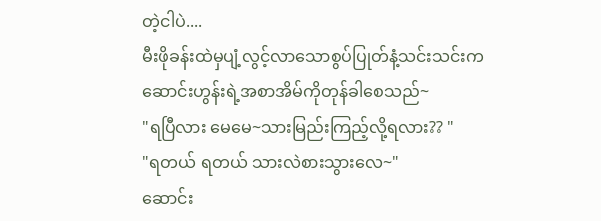တဲ့ငါပဲ....
မီးဖိုခန်းထဲမှပျံ့လွင့်လာသောစွပ်ပြုတ်နံ့သင်းသင်းကဆောင်းဟွန်းရဲ့အစာအိမ်ကိုတုန်ခါစေသည်~
"ရပြီလား မေမေ~သားမြည်းကြည့်လို့ရလား?? "
"ရတယ် ရတယ် သားလဲစားသွားလေ~"
ဆောင်း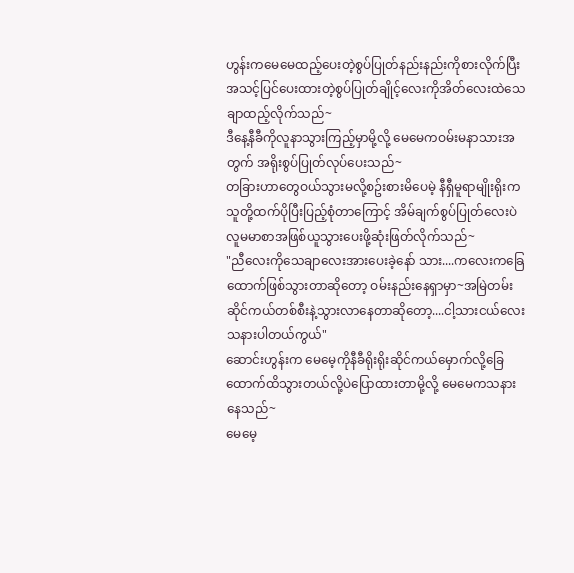ဟွန်းကမေမေထည့်ပေးတဲ့စွပ်ပြုတ်နည်းနည်းကိုစားလိုက်ပြီး အသင့်ပြင်ပေးထားတဲ့စွပ်ပြုတ်ချိုင့်လေးကိုအိတ်လေးထဲသေချာထည့်လိုက်သည်~
ဒီနေ့နီခီကိုလူနာသွားကြည့်မှာမို့လို့ မေမေကဝမ်းမနာသားအတွက် အရိုးစွပ်ပြုတ်လုပ်ပေးသည်~
တခြားဟာတွေဝယ်သွားမလို့စဥ်းစားမိပေမဲ့ နီရှီမူရာမျိုးရိုးကသူတို့ထက်ပိုပြီးပြည့်စုံတာကြောင့် အိမ်ချက်စွပ်ပြုတ်လေးပဲလူမမာစာအဖြစ်ယူသွားပေးဖို့ဆုံးဖြတ်လိုက်သည်~
"ညီလေးကိုသေချာလေးအားပေးခဲ့နော် သား....ကလေးကခြေထောက်ဖြစ်သွားတာဆိုတော့ ဝမ်းနည်းနေရှာမှာ~အမြဲတမ်းဆိုင်ကယ်တစ်စီးနဲ့သွားလာနေတာဆိုတော့....ငါ့သားငယ်လေးသနားပါတယ်ကွယ်"
ဆောင်းဟွန်းက မေမေ့ကိုနီခီရိုးရိုးဆိုင်ကယ်မှောက်လို့ခြေထောက်ထိသွားတယ်လို့ပဲပြောထားတာမို့လို့ မေမေကသနားနေသည်~
မေမေ့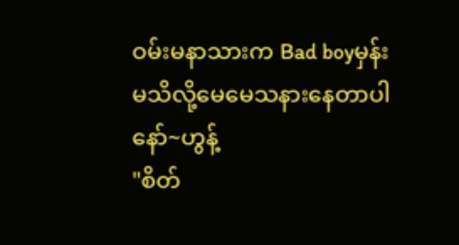ဝမ်းမနာသားက Bad boyမှန်းမသိလို့မေမေသနားနေတာပါနော်~ဟွန့်
"စိတ်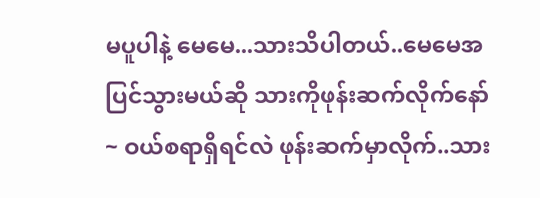မပူပါနဲ့ မေမေ...သားသိပါတယ်..မေမေအပြင်သွားမယ်ဆို သားကိုဖုန်းဆက်လိုက်နော်~ ဝယ်စရာရှိရင်လဲ ဖုန်းဆက်မှာလိုက်..သား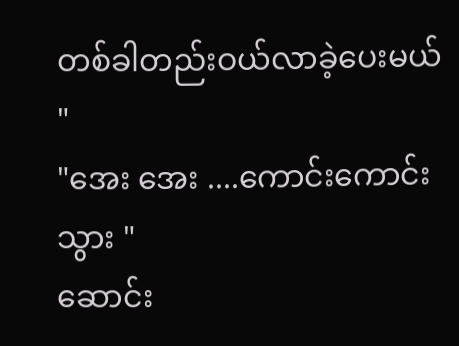တစ်ခါတည်းဝယ်လာခဲ့ပေးမယ် "
"အေး အေး ....ကောင်းကောင်းသွား "
ဆောင်း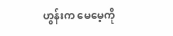ဟွန်းက မေမေ့ကို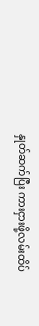နှုတ်ဆက်ပြီး ကားငှားဖို့လမ်းထိပ်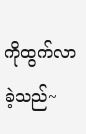ကိုထွက်လာခဲ့သည်~